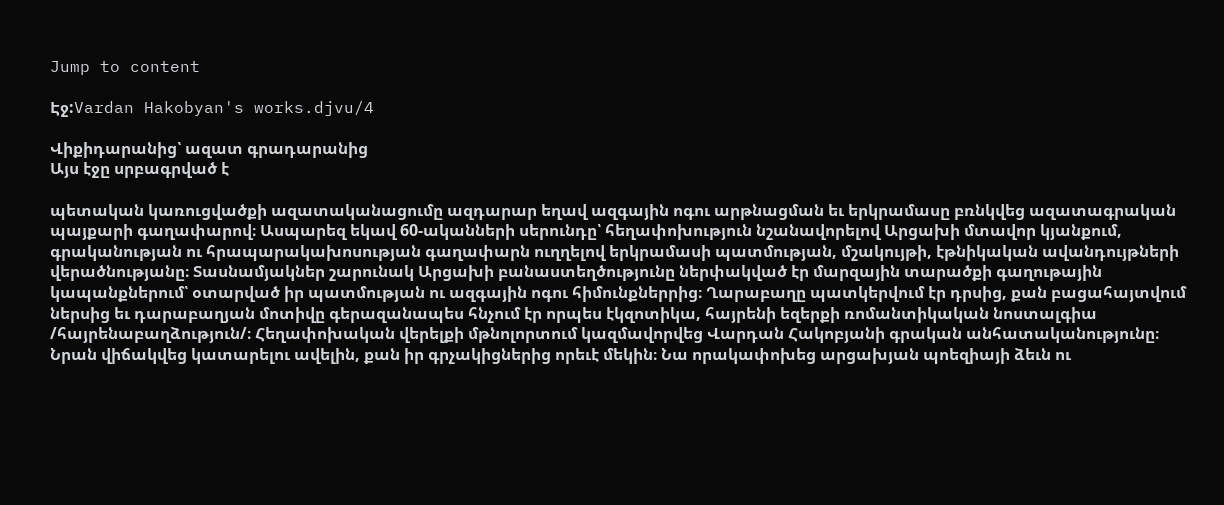Jump to content

Էջ:Vardan Hakobyan's works.djvu/4

Վիքիդարանից՝ ազատ գրադարանից
Այս էջը սրբագրված է

պետական կառուցվածքի ազատականացումը ազդարար եղավ ազգային ոգու արթնացման եւ երկրամասը բռնկվեց ազատագրական պայքարի գաղափարով։ Ասպարեզ եկավ 60-ականների սերունդը՝ հեղափոխություն նշանավորելով Արցախի մտավոր կյանքում, գրականության ու հրապարակախոսության գաղափարն ուղղելով երկրամասի պատմության, մշակույթի, էթնիկական ավանդույթների վերածնությանը։ Տասնամյակներ շարունակ Արցախի բանաստեղծությունը ներփակված էր մարզային տարածքի գաղութային կապանքներում՝ օտարված իր պատմության ու ազգային ոգու հիմունքներրից։ Ղարաբաղը պատկերվում էր դրսից, քան բացահայտվում ներսից եւ դարաբաղյան մոտիվը գերազանապես հնչում էր որպես էկզոտիկա, հայրենի եզերքի ռոմանտիկական նոստալգիա /հայրենաբաղձություն/։ Հեղափոխական վերելքի մթնոլորտում կազմավորվեց Վարդան Հակոբյանի գրական անհատականությունը։ Նրան վիճակվեց կատարելու ավելին, քան իր գրչակիցներից որեւէ մեկին։ Նա որակափոխեց արցախյան պոեզիայի ձեւն ու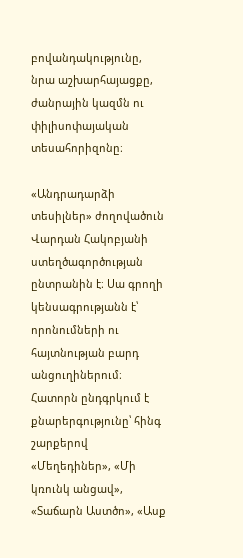բովանդակությունը, նրա աշխարհայացքը, ժանրային կազմն ու փիլիսոփայական տեսահորիզոնը։

«Անդրադարձի տեսիլներ» ժողովածուն Վարդան Հակոբյանի ստեղծագործության ընտրանին է։ Սա գրողի կենսագրությանն է՝ որոնումների ու հայտնության բարդ անցուղիներում։ Հատորն ընդգրկում է քնարերգությունը՝ հինգ շարքերով «Մեղեդիներ», «Մի կռունկ անցավ», «Տաճարն Աստծո», «Ասք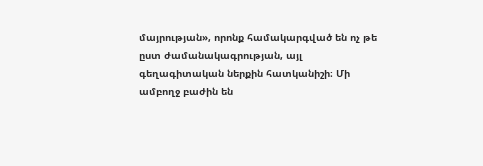մայրության», որոնք համակարգված են ոչ թե ըստ ժամանակագրության, այլ գեղագիտական ներքին հատկանիշի։ Մի ամբողջ բաժին են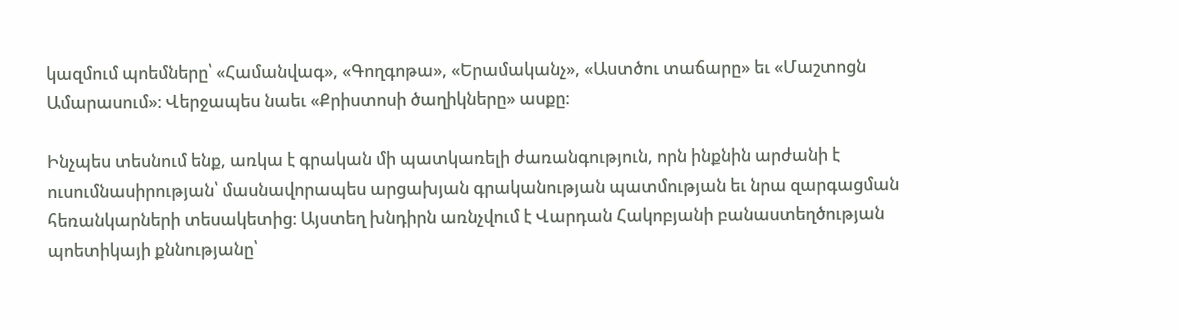կազմում պոեմները՝ «Համանվագ», «Գողգոթա», «Երամականչ», «Աստծու տաճարը» եւ «Մաշտոցն Ամարասում»։ Վերջապես նաեւ «Քրիստոսի ծաղիկները» ասքը։

Ինչպես տեսնում ենք, առկա է գրական մի պատկառելի ժառանգություն, որն ինքնին արժանի է ուսումնասիրության՝ մասնավորապես արցախյան գրականության պատմության եւ նրա զարգացման հեռանկարների տեսակետից։ Այստեղ խնդիրն առնչվում է Վարդան Հակոբյանի բանաստեղծության պոետիկայի քննությանը՝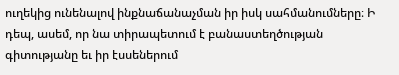ուղեկից ունենալով ինքնաճանաչման իր իսկ սահմանումները։ Ի դեպ, ասեմ, որ նա տիրապետում է բանաստեղծության գիտությանը եւ իր էսսեներում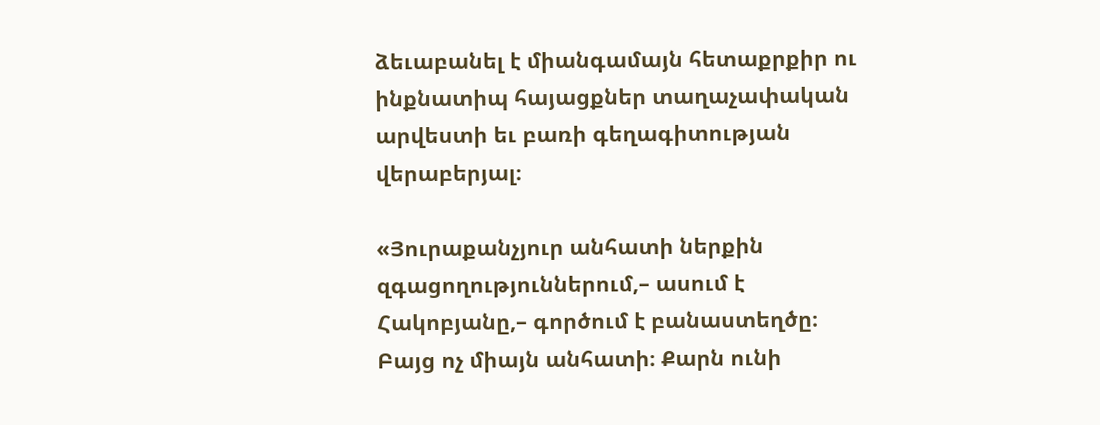ձեւաբանել է միանգամայն հետաքրքիր ու ինքնատիպ հայացքներ տաղաչափական արվեստի եւ բառի գեղագիտության վերաբերյալ։

«Յուրաքանչյուր անհատի ներքին զգացողություններում,– ասում է Հակոբյանը,– գործում է բանաստեղծը։ Բայց ոչ միայն անհատի։ Քարն ունի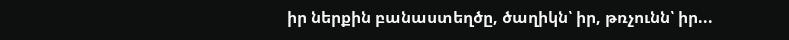իր ներքին բանաստեղծը, ծաղիկն՝ իր, թռչունն՝ իր...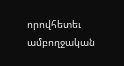որովհետեւ ամբողջական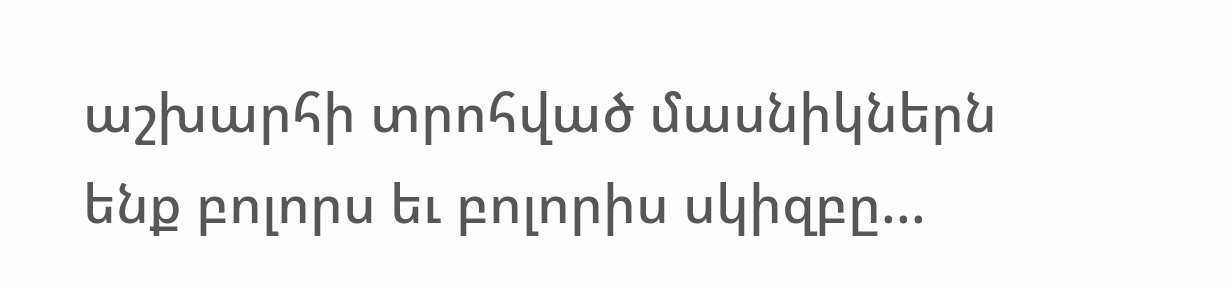աշխարհի տրոհված մասնիկներն ենք բոլորս եւ բոլորիս սկիզբը...